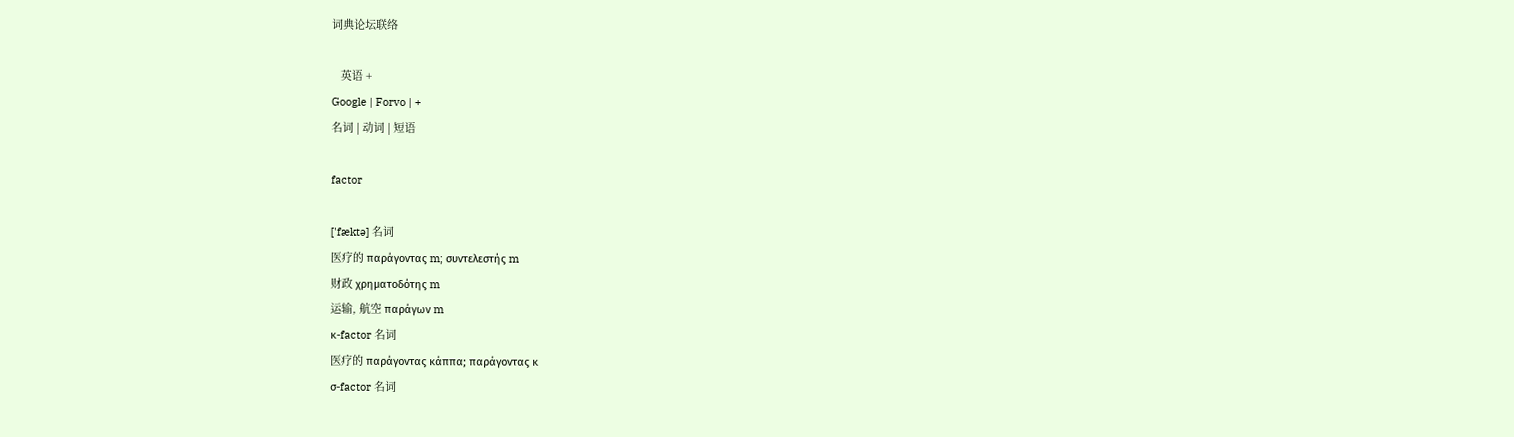词典论坛联络

   英语 +
Google | Forvo | +
名词 | 动词 | 短语

factor

['fæktə] 名词
医疗的 παράγοντας m; συντελεστής m
财政 χρηματοδότης m
运输, 航空 παράγων m
κ-factor 名词
医疗的 παράγοντας κάππα; παράγοντας κ
σ-factor 名词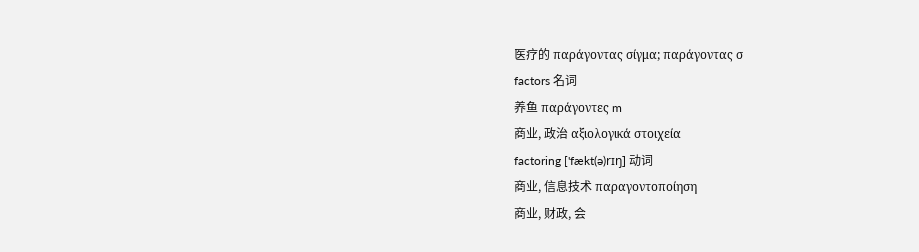医疗的 παράγοντας σίγμα; παράγοντας σ
factors 名词
养鱼 παράγοντες m
商业, 政治 αξιολογικά στοιχεία
factoring ['fækt(ə)rɪŋ] 动词
商业, 信息技术 παραγοντοποίηση
商业, 财政, 会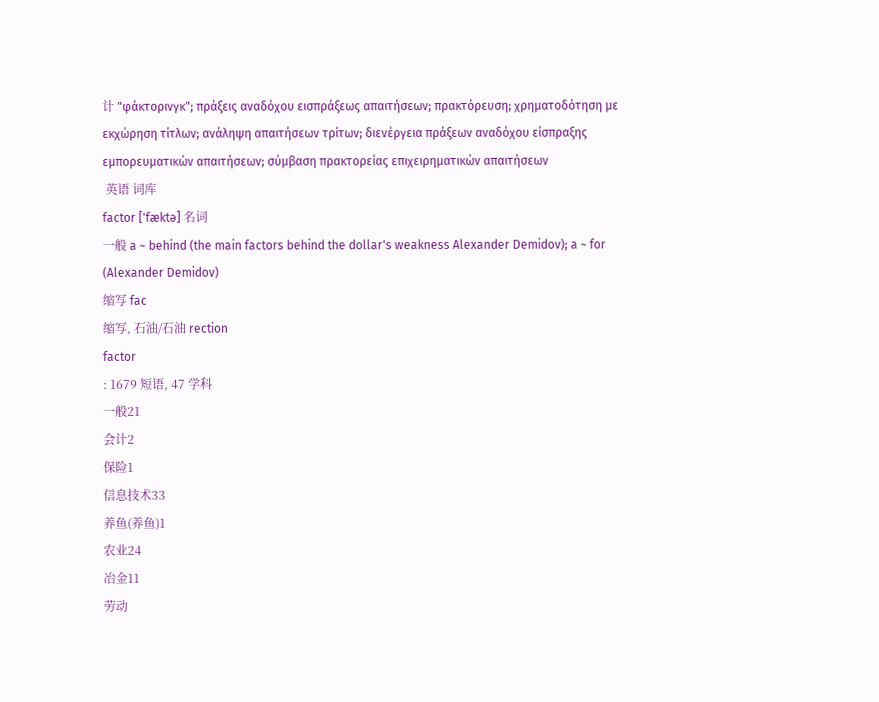计 "φάκτορινγκ"; πράξεις αναδόχου εισπράξεως απαιτήσεων; πρακτόρευση; χρηματοδότηση με εκχώρηση τίτλων; ανάληψη απαιτήσεων τρίτων; διενέργεια πράξεων αναδόχου είσπραξης εμπορευματικών απαιτήσεων; σύμβαση πρακτορείας επιχειρηματικών απαιτήσεων
 英语 词库
factor ['fæktə] 名词
一般 a ~ behind (the main factors behind the dollar's weakness Alexander Demidov); a ~ for (Alexander Demidov)
缩写 fac
缩写, 石油/石油 rection
factor
: 1679 短语, 47 学科
一般21
会计2
保险1
信息技术33
养鱼(养鱼)1
农业24
冶金11
劳动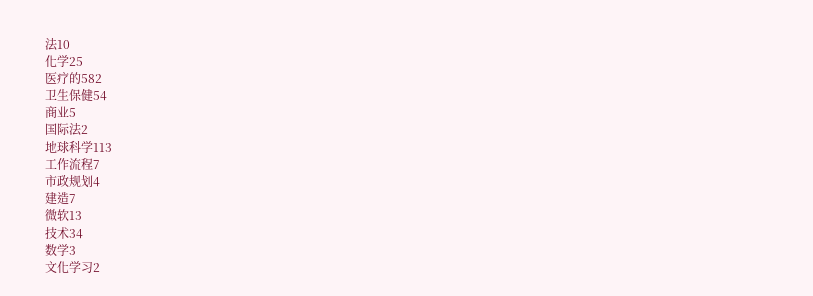法10
化学25
医疗的582
卫生保健54
商业5
国际法2
地球科学113
工作流程7
市政规划4
建造7
微软13
技术34
数学3
文化学习2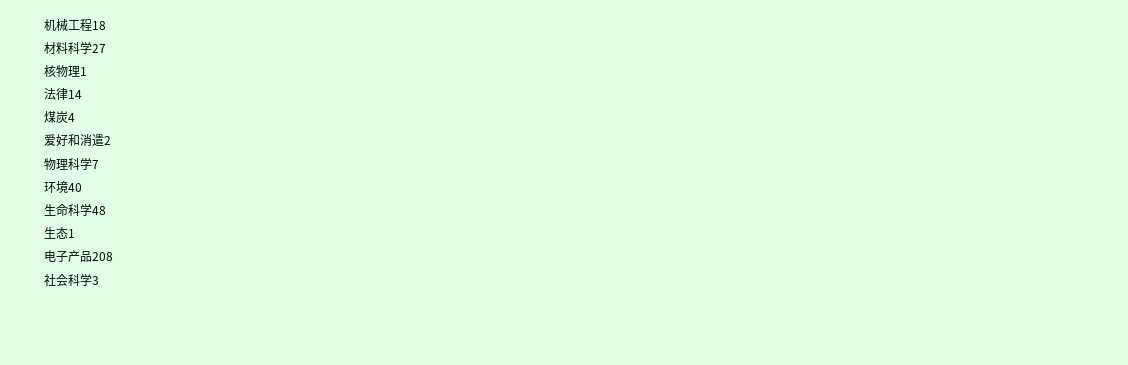机械工程18
材料科学27
核物理1
法律14
煤炭4
爱好和消遣2
物理科学7
环境40
生命科学48
生态1
电子产品208
社会科学3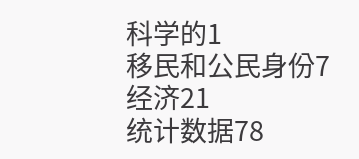科学的1
移民和公民身份7
经济21
统计数据78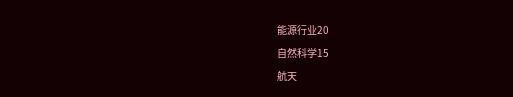能源行业20
自然科学15
航天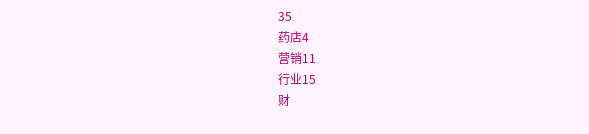35
药店4
营销11
行业15
财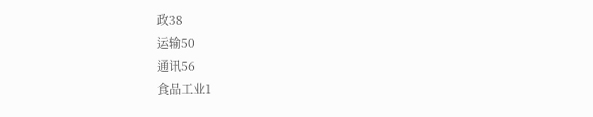政38
运输50
通讯56
食品工业1